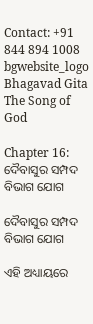Contact: +91 844 894 1008
bgwebsite_logo
Bhagavad Gita
The Song of God

Chapter 16: ଦୈବାସୁର ସମ୍ପଦ ବିଭାଗ ଯୋଗ

ଦୈବାସୁର ସମ୍ପଦ ବିଭାଗ ଯୋଗ

ଏହି ଅଧ୍ୟାୟରେ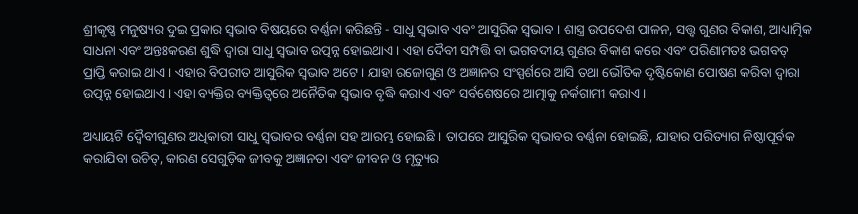ଶ୍ରୀକୃଷ୍ଣ ମନୁଷ୍ୟର ଦୁଇ ପ୍ରକାର ସ୍ୱଭାବ ବିଷୟରେ ବର୍ଣ୍ଣନା କରିଛନ୍ତି - ସାଧୁ ସ୍ୱଭାବ ଏବଂ ଆସୁରିକ ସ୍ୱଭାବ । ଶାସ୍ତ୍ର ଉପଦେଶ ପାଳନ, ସତ୍ତ୍ୱ ଗୁଣର ବିକାଶ, ଆଧ୍ୟାତ୍ମିକ ସାଧନା ଏବଂ ଅନ୍ତଃକରଣ ଶୁଦ୍ଧି ଦ୍ୱାରା ସାଧୁ ସ୍ୱଭାବ ଉତ୍ପନ୍ନ ହୋଇଥାଏ । ଏହା ଦୈବୀ ସମ୍ପତ୍ତି ବା ଭଗବଦୀୟ ଗୁଣର ବିକାଶ କରେ ଏବଂ ପରିଣାମତଃ ଭଗବତ୍ ପ୍ରାପ୍ତି କରାଇ ଥାଏ । ଏହାର ବିପରୀତ ଆସୁରିକ ସ୍ୱଭାବ ଅଟେ । ଯାହା ରଜୋଗୁଣ ଓ ଅଜ୍ଞାନର ସଂସ୍ପର୍ଶରେ ଆସି ତଥା ଭୌତିକ ଦୃଷ୍ଟିକୋଣ ପୋଷଣ କରିବା ଦ୍ୱାରା ଉତ୍ପନ୍ନ ହୋଇଥାଏ । ଏହା ବ୍ୟକ୍ତିର ବ୍ୟକ୍ତିତ୍ୱରେ ଅନୈତିକ ସ୍ୱଭାବ ବୃଦ୍ଧି କରାଏ ଏବଂ ସର୍ବଶେଷରେ ଆତ୍ମାକୁ ନର୍କଗାମୀ କରାଏ ।

ଅଧ୍ୟାୟଟି ଦ୍ୱୈବୀଗୁଣର ଅଧିକାରୀ ସାଧୁ ସ୍ୱଭାବର ବର୍ଣ୍ଣନା ସହ ଆରମ୍ଭ ହୋଇଛି । ତାପରେ ଆସୁରିକ ସ୍ୱଭାବର ବର୍ଣ୍ଣନା ହୋଇଛି, ଯାହାର ପରିତ୍ୟାଗ ନିଷ୍ଠାପୂର୍ବକ କରାଯିବା ଉଚିତ୍‌, କାରଣ ସେଗୁଡ଼ିକ ଜୀବକୁ ଅଜ୍ଞାନତା ଏବଂ ଜୀବନ ଓ ମୃତ୍ୟୁର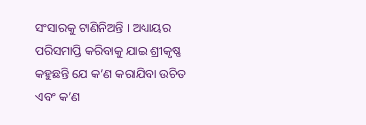ସଂସାରକୁ ଟାଣିନିଅନ୍ତି । ଅଧ୍ୟାୟର ପରିସମାପ୍ତି କରିବାକୁ ଯାଇ ଶ୍ରୀକୃଷ୍ଣ କହୁଛନ୍ତି ଯେ କ’ଣ କରାଯିବା ଉଚିତ ଏବଂ କ’ଣ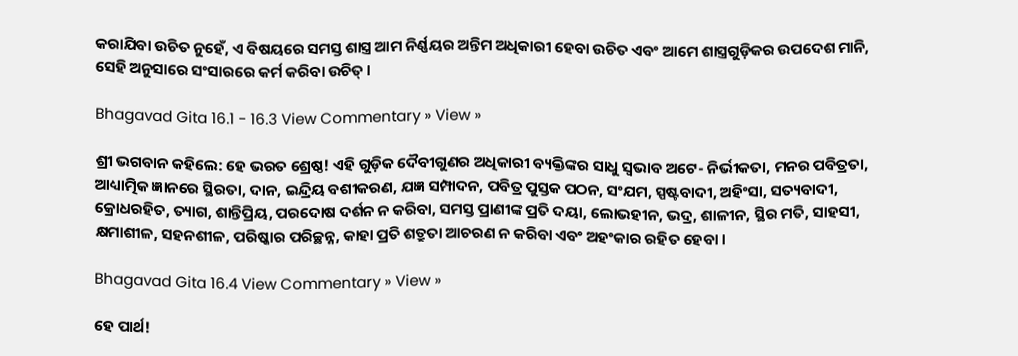କରାଯିବା ଉଚିତ ନୁହେଁ, ଏ ବିଷୟରେ ସମସ୍ତ ଶାସ୍ତ୍ର ଆମ ନିର୍ଣ୍ଣୟର ଅନ୍ତିମ ଅଧିକାରୀ ହେବା ଉଚିତ ଏବଂ ଆମେ ଶାସ୍ତ୍ରଗୁଡ଼ିକର ଉପଦେଶ ମାନି, ସେହି ଅନୁସାରେ ସଂସାରରେ କର୍ମ କରିବା ଉଚିତ୍ ।

Bhagavad Gita 16.1 - 16.3 View Commentary » View »

ଶ୍ରୀ ଭଗବାନ କହିଲେ: ହେ ଭରତ ଶ୍ରେଷ୍ଠ! ଏହି ଗୁଡ଼ିକ ଦୈବୀଗୁଣର ଅଧିକାରୀ ବ୍ୟକ୍ତିଙ୍କର ସାଧୁ ସ୍ୱଭାବ ଅଟେ- ନିର୍ଭୀକତା, ମନର ପବିତ୍ରତା, ଆଧ୍ୟାତ୍ମିକ ଜ୍ଞାନରେ ସ୍ଥିରତା, ଦାନ, ଇନ୍ଦ୍ରିୟ ବଶୀକରଣ, ଯଜ୍ଞ ସମ୍ପାଦନ, ପବିତ୍ର ପୁସ୍ତକ ପଠନ, ସଂଯମ, ସ୍ପଷ୍ଟବାଦୀ, ଅହିଂସା, ସତ୍ୟବାଦୀ, କ୍ରୋଧରହିତ, ତ୍ୟାଗ, ଶାନ୍ତିପ୍ରିୟ, ପରଦୋଷ ଦର୍ଶନ ନ କରିବା, ସମସ୍ତ ପ୍ରାଣୀଙ୍କ ପ୍ରତି ଦୟା, ଲୋଭହୀନ, ଭଦ୍ର, ଶାଳୀନ, ସ୍ଥିର ମତି, ସାହସୀ, କ୍ଷମାଶୀଳ, ସହନଶୀଳ, ପରିଷ୍କାର ପରିଚ୍ଛନ୍ନ, କାହା ପ୍ରତି ଶତ୍ରୁତା ଆଚରଣ ନ କରିବା ଏବଂ ଅହଂକାର ରହିତ ହେବା ।

Bhagavad Gita 16.4 View Commentary » View »

ହେ ପାର୍ଥ!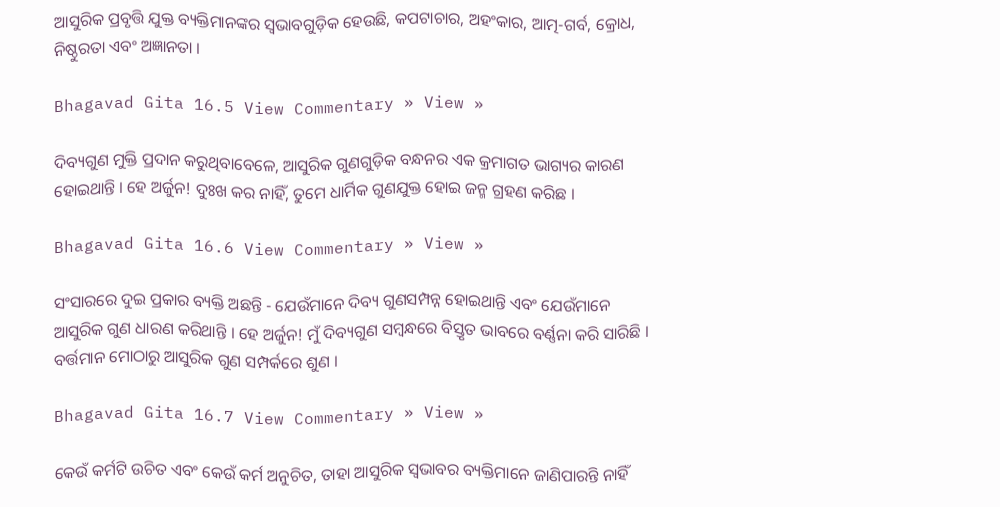ଆସୁରିକ ପ୍ରବୃତ୍ତି ଯୁକ୍ତ ବ୍ୟକ୍ତିମାନଙ୍କର ସ୍ୱଭାବଗୁଡ଼ିକ ହେଉଛି, କପଟାଚାର, ଅହଂକାର, ଆତ୍ମ-ଗର୍ବ, କ୍ରୋଧ, ନିଷ୍ଠୁରତା ଏବଂ ଅଜ୍ଞାନତା ।

Bhagavad Gita 16.5 View Commentary » View »

ଦିବ୍ୟଗୁଣ ମୁକ୍ତି ପ୍ରଦାନ କରୁଥିବାବେଳେ, ଆସୁରିକ ଗୁଣଗୁଡ଼ିକ ବନ୍ଧନର ଏକ କ୍ରମାଗତ ଭାଗ୍ୟର କାରଣ ହୋଇଥାନ୍ତି । ହେ ଅର୍ଜୁନ! ଦୁଃଖ କର ନାହିଁ, ତୁମେ ଧାର୍ମିକ ଗୁଣଯୁକ୍ତ ହୋଇ ଜନ୍ମ ଗ୍ରହଣ କରିଛ ।

Bhagavad Gita 16.6 View Commentary » View »

ସଂସାରରେ ଦୁଇ ପ୍ରକାର ବ୍ୟକ୍ତି ଅଛନ୍ତି - ଯେଉଁମାନେ ଦିବ୍ୟ ଗୁଣସମ୍ପନ୍ନ ହୋଇଥାନ୍ତି ଏବଂ ଯେଉଁମାନେ ଆସୁରିକ ଗୁଣ ଧାରଣ କରିଥାନ୍ତି । ହେ ଅର୍ଜୁନ! ମୁଁ ଦିବ୍ୟଗୁଣ ସମ୍ବନ୍ଧରେ ବିସ୍ତୃତ ଭାବରେ ବର୍ଣ୍ଣନା କରି ସାରିଛି । ବର୍ତ୍ତମାନ ମୋଠାରୁ ଆସୁରିକ ଗୁଣ ସମ୍ପର୍କରେ ଶୁଣ ।

Bhagavad Gita 16.7 View Commentary » View »

କେଉଁ କର୍ମଟି ଉଚିତ ଏବଂ କେଉଁ କର୍ମ ଅନୁଚିତ, ତାହା ଆସୁରିକ ସ୍ୱଭାବର ବ୍ୟକ୍ତିମାନେ ଜାଣିପାରନ୍ତି ନାହିଁ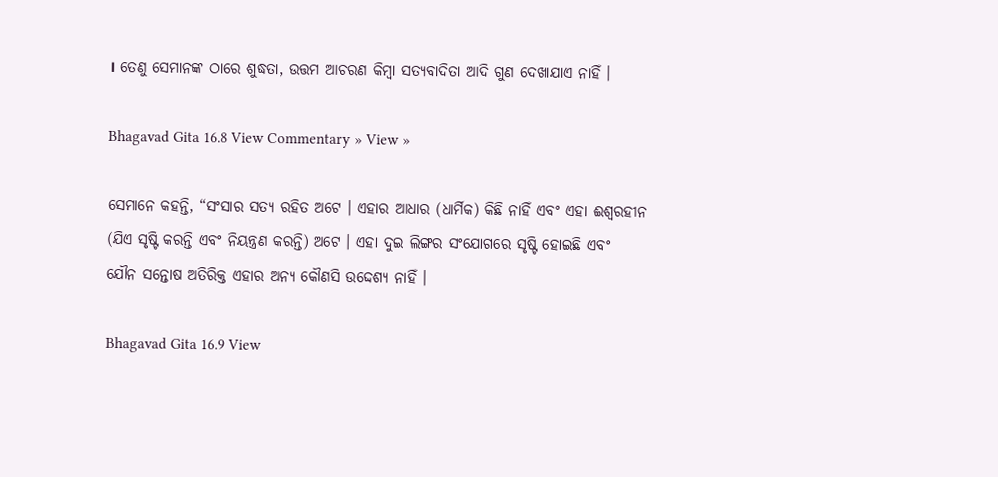। ତେଣୁ ସେମାନଙ୍କ ଠାରେ ଶୁଦ୍ଧତା, ଉତ୍ତମ ଆଚରଣ କିମ୍ବା ସତ୍ୟବାଦିତା ଆଦି ଗୁଣ ଦେଖାଯାଏ ନାହିଁ ।

Bhagavad Gita 16.8 View Commentary » View »

ସେମାନେ କହନ୍ତି, “ସଂସାର ସତ୍ୟ ରହିତ ଅଟେ । ଏହାର ଆଧାର (ଧାର୍ମିକ) କିଛି ନାହିଁ ଏବଂ ଏହା ଈଶ୍ୱରହୀନ (ଯିଏ ସୃଷ୍ଟି କରନ୍ତି ଏବଂ ନିୟନ୍ତ୍ରଣ କରନ୍ତି) ଅଟେ । ଏହା ଦୁଇ ଲିଙ୍ଗର ସଂଯୋଗରେ ସୃଷ୍ଟି ହୋଇଛି ଏବଂ ଯୌନ ସନ୍ତୋଷ ଅତିରିକ୍ତ ଏହାର ଅନ୍ୟ କୌଣସି ଉଦ୍ଦେଶ୍ୟ ନାହିଁ ।

Bhagavad Gita 16.9 View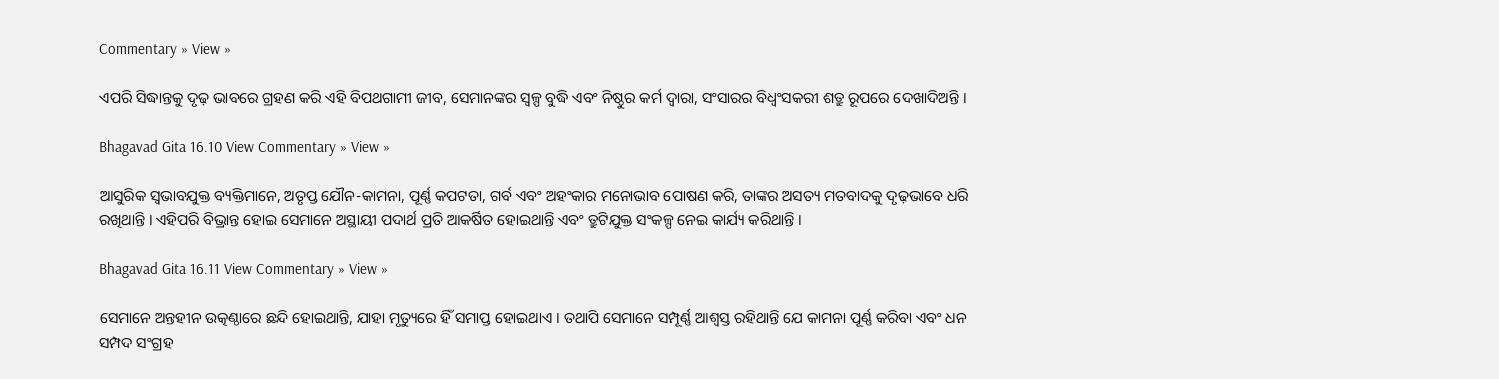Commentary » View »

ଏପରି ସିଦ୍ଧାନ୍ତକୁ ଦୃଢ଼ ଭାବରେ ଗ୍ରହଣ କରି ଏହି ବିପଥଗାମୀ ଜୀବ, ସେମାନଙ୍କର ସ୍ୱଳ୍ପ ବୁଦ୍ଧି ଏବଂ ନିଷ୍ଠୁର କର୍ମ ଦ୍ୱାରା, ସଂସାରର ବିଧ୍ୱଂସକରୀ ଶତ୍ରୁ ରୂପରେ ଦେଖାଦିଅନ୍ତି ।

Bhagavad Gita 16.10 View Commentary » View »

ଆସୁରିକ ସ୍ୱଭାବଯୁକ୍ତ ବ୍ୟକ୍ତିମାନେ, ଅତୃପ୍ତ ଯୌନ-କାମନା, ପୂର୍ଣ୍ଣ କପଟତା, ଗର୍ବ ଏବଂ ଅହଂକାର ମନୋଭାବ ପୋଷଣ କରି, ତାଙ୍କର ଅସତ୍ୟ ମତବାଦକୁ ଦୃଢ଼ଭାବେ ଧରି ରଖିଥାନ୍ତି । ଏହିପରି ବିଭ୍ରାନ୍ତ ହୋଇ ସେମାନେ ଅସ୍ଥାୟୀ ପଦାର୍ଥ ପ୍ରତି ଆକର୍ଷିତ ହୋଇଥାନ୍ତି ଏବଂ ତ୍ରୁଟିଯୁକ୍ତ ସଂକଳ୍ପ ନେଇ କାର୍ଯ୍ୟ କରିଥାନ୍ତି ।

Bhagavad Gita 16.11 View Commentary » View »

ସେମାନେ ଅନ୍ତହୀନ ଉତ୍କଣ୍ଠାରେ ଛନ୍ଦି ହୋଇଥାନ୍ତି, ଯାହା ମୃତ୍ୟୁରେ ହିଁ ସମାପ୍ତ ହୋଇଥାଏ । ତଥାପି ସେମାନେ ସମ୍ପୂର୍ଣ୍ଣ ଆଶ୍ୱସ୍ତ ରହିଥାନ୍ତି ଯେ କାମନା ପୂର୍ଣ୍ଣ କରିବା ଏବଂ ଧନ ସମ୍ପଦ ସଂଗ୍ରହ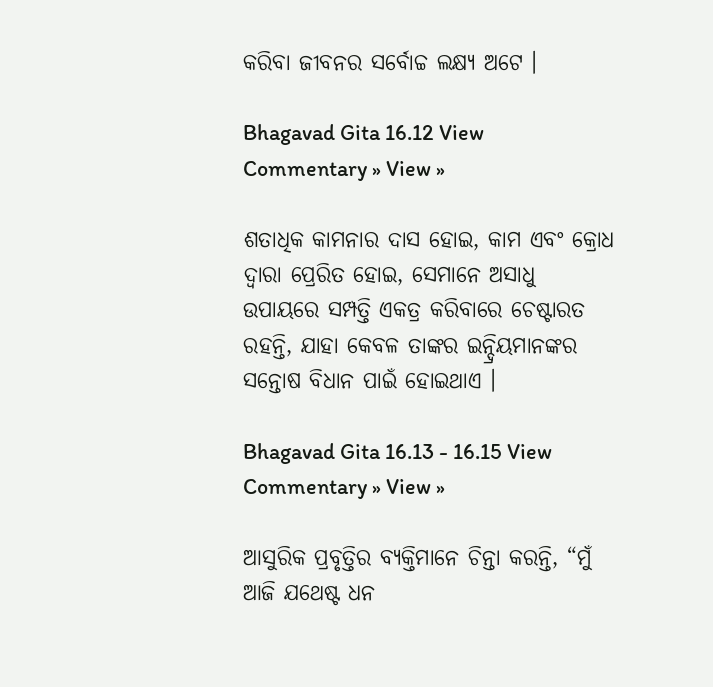କରିବା ଜୀବନର ସର୍ବୋଚ୍ଚ ଲକ୍ଷ୍ୟ ଅଟେ ।

Bhagavad Gita 16.12 View Commentary » View »

ଶତାଧିକ କାମନାର ଦାସ ହୋଇ, କାମ ଏବଂ କ୍ରୋଧ ଦ୍ୱାରା ପ୍ରେରିତ ହୋଇ, ସେମାନେ ଅସାଧୁ ଉପାୟରେ ସମ୍ପତ୍ତି ଏକତ୍ର କରିବାରେ ଚେଷ୍ଟାରତ ରହନ୍ତି, ଯାହା କେବଳ ତାଙ୍କର ଇନ୍ଦ୍ରିୟମାନଙ୍କର ସନ୍ତୋଷ ବିଧାନ ପାଇଁ ହୋଇଥାଏ ।

Bhagavad Gita 16.13 - 16.15 View Commentary » View »

ଆସୁରିକ ପ୍ରବୃତ୍ତିର ବ୍ୟକ୍ତିମାନେ ଚିନ୍ତା କରନ୍ତି, “ମୁଁ ଆଜି ଯଥେଷ୍ଟ ଧନ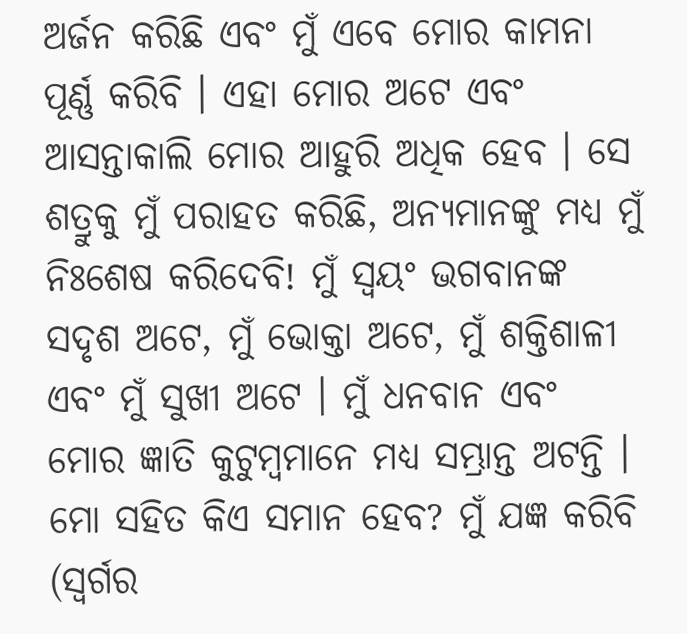ଅର୍ଜନ କରିଛି ଏବଂ ମୁଁ ଏବେ ମୋର କାମନା ପୂର୍ଣ୍ଣ କରିବି । ଏହା ମୋର ଅଟେ ଏବଂ ଆସନ୍ତାକାଲି ମୋର ଆହୁରି ଅଧିକ ହେବ । ସେ ଶତ୍ରୁକୁ ମୁଁ ପରାହତ କରିଛି, ଅନ୍ୟମାନଙ୍କୁ ମଧ୍ୟ ମୁଁ ନିଃଶେଷ କରିଦେବି! ମୁଁ ସ୍ୱୟଂ ଭଗବାନଙ୍କ ସଦୃଶ ଅଟେ, ମୁଁ ଭୋକ୍ତା ଅଟେ, ମୁଁ ଶକ୍ତିଶାଳୀ ଏବଂ ମୁଁ ସୁଖୀ ଅଟେ । ମୁଁ ଧନବାନ ଏବଂ ମୋର ଜ୍ଞାତି କୁଟୁମ୍ବମାନେ ମଧ୍ୟ ସମ୍ଭ୍ରାନ୍ତ ଅଟନ୍ତି । ମୋ ସହିତ କିଏ ସମାନ ହେବ? ମୁଁ ଯଜ୍ଞ କରିବି (ସ୍ୱର୍ଗର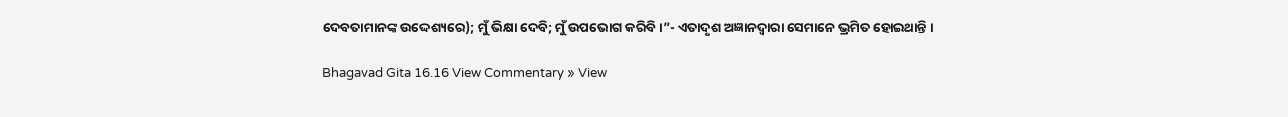ଦେବତାମାନଙ୍କ ଉଦ୍ଦେଶ୍ୟରେ); ମୁଁ ଭିକ୍ଷା ଦେବି; ମୁଁ ଉପଭୋଗ କରିବି ।”- ଏତାଦୃଶ ଅଜ୍ଞାନଦ୍ୱାରା ସେମାନେ ଭ୍ରମିତ ହୋଇଥାନ୍ତି ।

Bhagavad Gita 16.16 View Commentary » View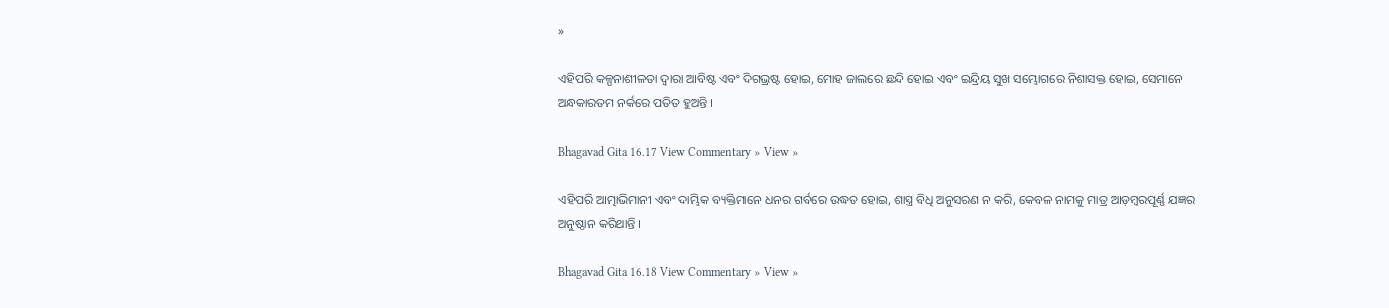»

ଏହିପରି କଳ୍ପନାଶୀଳତା ଦ୍ୱାରା ଆବିଷ୍ଟ ଏବଂ ଦିଗଭ୍ରଷ୍ଟ ହୋଇ, ମୋହ ଜାଲରେ ଛନ୍ଦି ହୋଇ ଏବଂ ଇନ୍ଦ୍ରିୟ ସୁଖ ସମ୍ଭୋଗରେ ନିଶାସକ୍ତ ହୋଇ, ସେମାନେ ଅନ୍ଧକାରତମ ନର୍କରେ ପତିତ ହୁଅନ୍ତି ।

Bhagavad Gita 16.17 View Commentary » View »

ଏହିପରି ଆତ୍ମାଭିମାନୀ ଏବଂ ଦାମ୍ଭିକ ବ୍ୟକ୍ତିମାନେ ଧନର ଗର୍ବରେ ଉଦ୍ଧତ ହୋଇ, ଶାସ୍ତ୍ର ବିଧି ଅନୁସରଣ ନ କରି, କେବଳ ନାମକୁ ମାତ୍ର ଆଡ଼ମ୍ବରପୂର୍ଣ୍ଣ ଯଜ୍ଞର ଅନୁଷ୍ଠାନ କରିଥାନ୍ତି ।

Bhagavad Gita 16.18 View Commentary » View »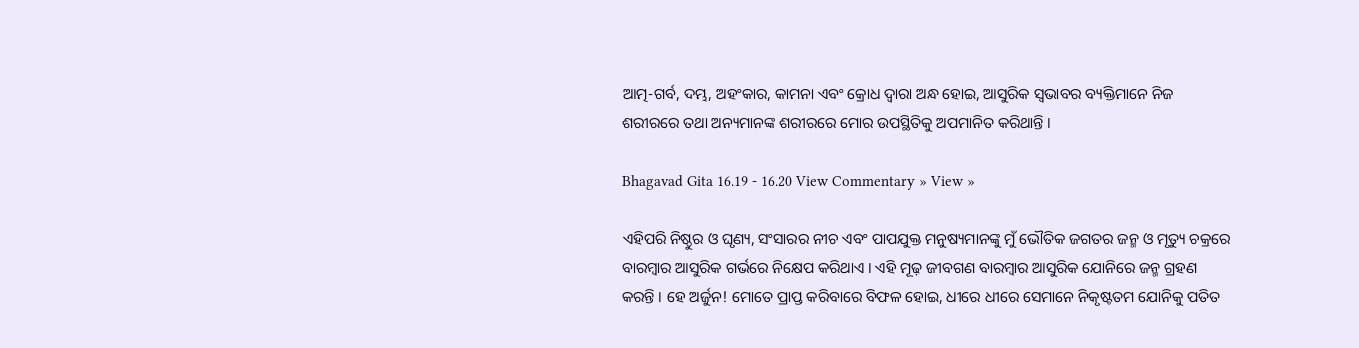ଆତ୍ମ-ଗର୍ବ, ଦମ୍ଭ, ଅହଂକାର, କାମନା ଏବଂ କ୍ରୋଧ ଦ୍ୱାରା ଅନ୍ଧ ହୋଇ, ଆସୁରିକ ସ୍ୱଭାବର ବ୍ୟକ୍ତିମାନେ ନିଜ ଶରୀରରେ ତଥା ଅନ୍ୟମାନଙ୍କ ଶରୀରରେ ମୋର ଉପସ୍ଥିତିକୁ ଅପମାନିତ କରିଥାନ୍ତି ।

Bhagavad Gita 16.19 - 16.20 View Commentary » View »

ଏହିପରି ନିଷ୍ଠୁର ଓ ଘୃଣ୍ୟ, ସଂସାରର ନୀଚ ଏବଂ ପାପଯୁକ୍ତ ମନୁଷ୍ୟମାନଙ୍କୁ ମୁଁ ଭୌତିକ ଜଗତର ଜନ୍ମ ଓ ମୃତ୍ୟୁ ଚକ୍ରରେ ବାରମ୍ବାର ଆସୁରିକ ଗର୍ଭରେ ନିକ୍ଷେପ କରିଥାଏ । ଏହି ମୂଢ଼ ଜୀବଗଣ ବାରମ୍ବାର ଆସୁରିକ ଯୋନିରେ ଜନ୍ମ ଗ୍ରହଣ କରନ୍ତି । ହେ ଅର୍ଜୁନ! ମୋତେ ପ୍ରାପ୍ତ କରିବାରେ ବିଫଳ ହୋଇ, ଧୀରେ ଧୀରେ ସେମାନେ ନିକୃଷ୍ଟତମ ଯୋନିକୁ ପତିତ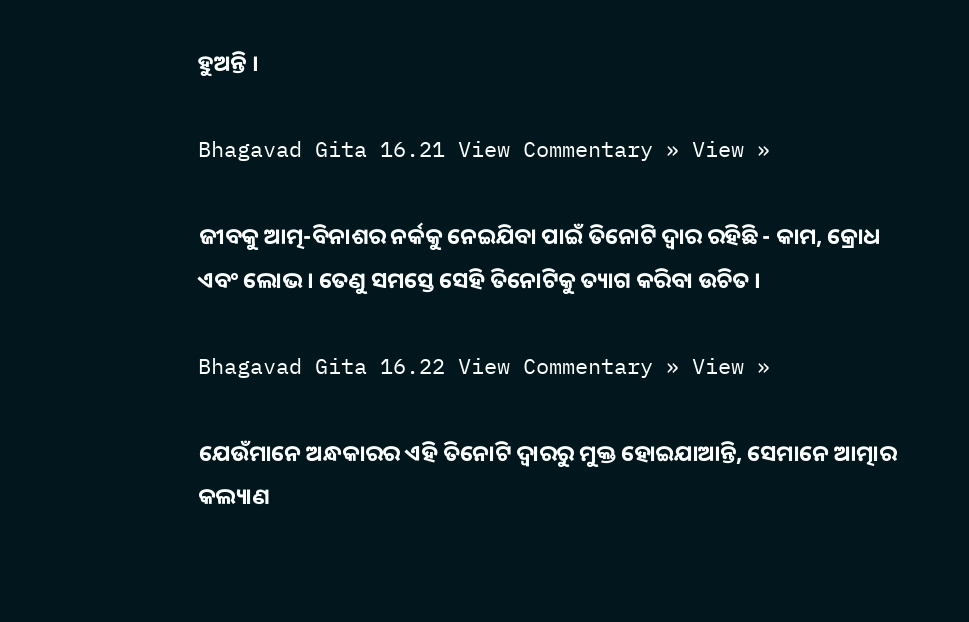ହୁଅନ୍ତି ।

Bhagavad Gita 16.21 View Commentary » View »

ଜୀବକୁ ଆତ୍ମ-ବିନାଶର ନର୍କକୁ ନେଇଯିବା ପାଇଁ ତିନୋଟି ଦ୍ୱାର ରହିଛି - କାମ, କ୍ରୋଧ ଏବଂ ଲୋଭ । ତେଣୁ ସମସ୍ତେ ସେହି ତିନୋଟିକୁ ତ୍ୟାଗ କରିବା ଉଚିତ ।

Bhagavad Gita 16.22 View Commentary » View »

ଯେଉଁମାନେ ଅନ୍ଧକାରର ଏହି ତିନୋଟି ଦ୍ୱାରରୁ ମୁକ୍ତ ହୋଇଯାଆନ୍ତି, ସେମାନେ ଆତ୍ମାର କଲ୍ୟାଣ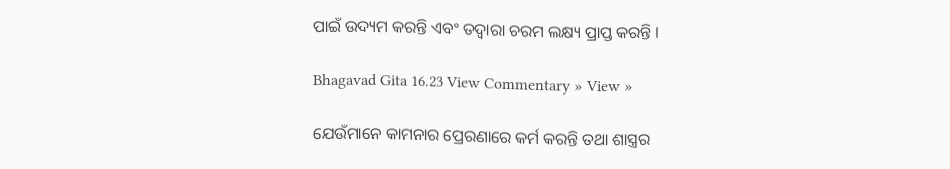ପାଇଁ ଉଦ୍ୟମ କରନ୍ତି ଏବଂ ତଦ୍ୱାରା ଚରମ ଲକ୍ଷ୍ୟ ପ୍ରାପ୍ତ କରନ୍ତି ।

Bhagavad Gita 16.23 View Commentary » View »

ଯେଉଁମାନେ କାମନାର ପ୍ରେରଣାରେ କର୍ମ କରନ୍ତି ତଥା ଶାସ୍ତ୍ରର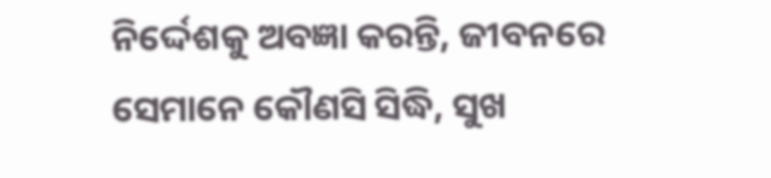ନିର୍ଦ୍ଦେଶକୁ ଅବଜ୍ଞା କରନ୍ତି, ଜୀବନରେ ସେମାନେ କୌଣସି ସିଦ୍ଧି, ସୁଖ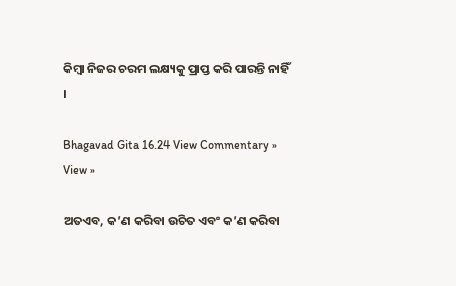କିମ୍ବା ନିଜର ଚରମ ଲକ୍ଷ୍ୟକୁ ପ୍ରାପ୍ତ କରି ପାରନ୍ତି ନାହିଁ ।

Bhagavad Gita 16.24 View Commentary » View »

ଅତଏବ, କ’ଣ କରିବା ଉଚିତ ଏବଂ କ’ଣ କରିବା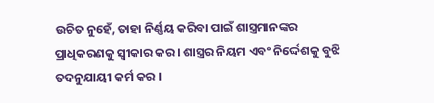ଉଚିତ ନୁହେଁ, ତାହା ନିର୍ଣ୍ଣୟ କରିବା ପାଇଁ ଶାସ୍ତ୍ରମାନଙ୍କର ପ୍ରାଧିକରଣକୁ ସ୍ୱୀକାର କର । ଶାସ୍ତ୍ରର ନିୟମ ଏବଂ ନିର୍ଦ୍ଦେଶକୁ ବୁଝି ତଦନୁଯାୟୀ କର୍ମ କର ।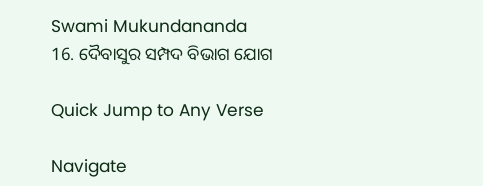Swami Mukundananda
16. ଦୈବାସୁର ସମ୍ପଦ ବିଭାଗ ଯୋଗ

Quick Jump to Any Verse

Navigate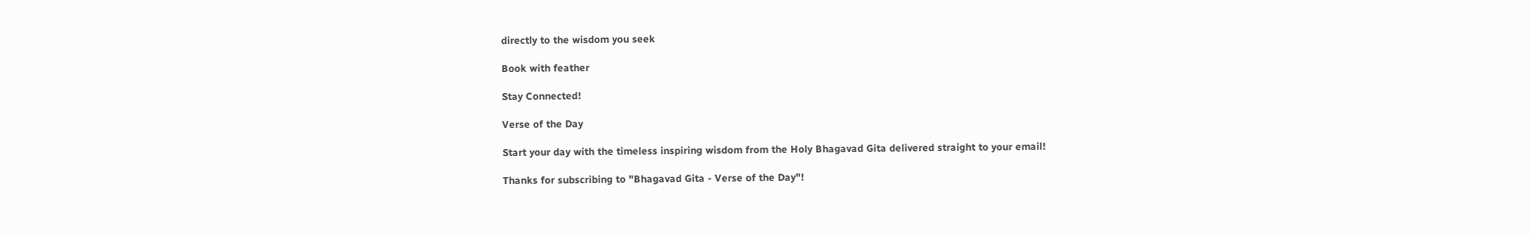directly to the wisdom you seek

Book with feather

Stay Connected!

Verse of the Day

Start your day with the timeless inspiring wisdom from the Holy Bhagavad Gita delivered straight to your email!

Thanks for subscribing to "Bhagavad Gita - Verse of the Day"!